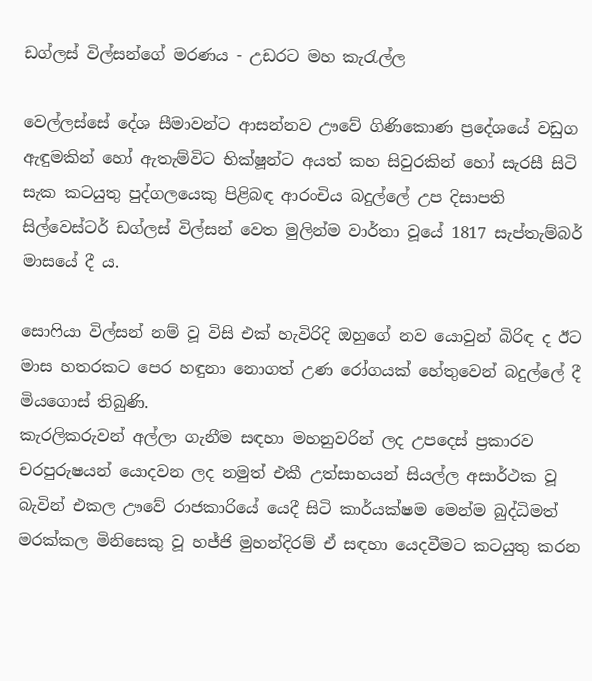ඩග්ලස් විල්සන්ගේ මරණය - උඩරට මහ කැරැල්ල

වෙල්ලස්සේ දේශ සීමාවන්ට ආසන්නව ඌවේ ගිණිකොණ ප්‍රදේශයේ වඩුග ඇඳුමකින් හෝ ඇතැම්විට භික්ෂූන්ට අයත් කහ සිවුරකින් හෝ සැරසී සිටි සැක කටයුතු පුද්ගලයෙකු පිළිබඳ ආරංචිය බදුල්ලේ උප දිසාපති සිල්වෙස්ටර් ඩග්ලස් විල්සන් වෙත මුලින්ම වාර්තා වූයේ 1817 සැප්තැම්බර් මාසයේ දී ය.

සොෆියා විල්සන් නම් වූ විසි එක් හැවිරිදි ඔහුගේ නව යොවුන් බිරිඳ ද ඊට මාස හතරකට පෙර හඳුනා නොගත් උණ රෝගයක් හේතුවෙන් බදුල්ලේ දී මියගොස් තිබුණි.
කැරලිකරුවන් අල්ලා ගැනීම සඳහා මහනුවරින් ලද උපදෙස් ප්‍රකාරව චරපුරුෂයන් යොදවන ලද නමුත් එකී උත්සාහයන් සියල්ල අසාර්ථක වූ බැවින් එකල ඌවේ රාජකාරියේ යෙදී සිටි කාර්යක්ෂම මෙන්ම බුද්ධිමත් මරක්කල මිනිසෙකු වූ හජ්ජි මුහන්දිරම් ඒ සඳහා යෙදවීමට කටයුතු කරන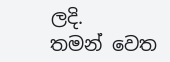ලදි.
තමන් වෙත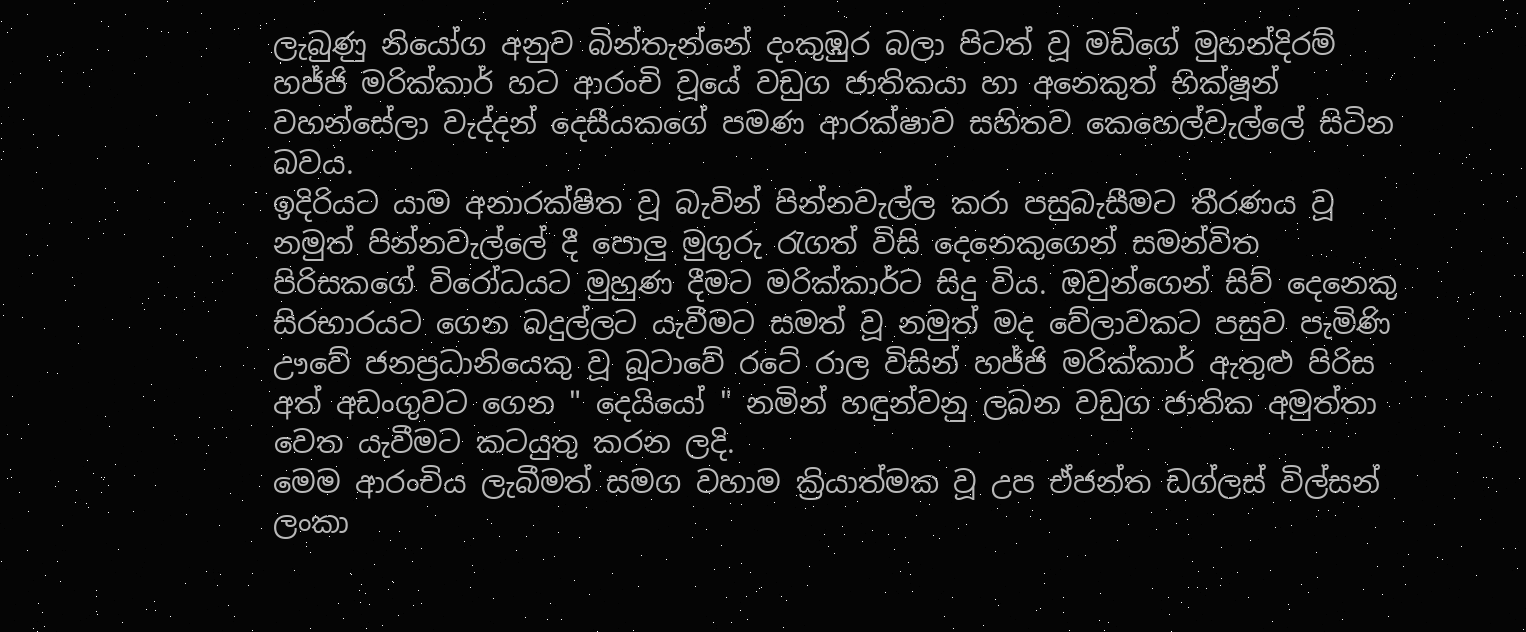ලැබුණු නියෝග අනුව බින්තැන්නේ දංකුඹුර බලා පිටත් වූ මඩිගේ මුහන්දිරම් හජ්ජි මරික්කාර් හට ආරංචි වූයේ වඩුග ජාතිකයා හා අනෙකුත් භික්ෂූන් වහන්සේලා වැද්දන් දෙසීයකගේ පමණ ආරක්ෂාව සහිතව කෙහෙල්වැල්ලේ සිටින බවය.
ඉදිරියට යාම අනාරක්ෂිත වූ බැවින් පින්නවැල්ල කරා පසුබැසීමට තීරණය වූ නමුත් පින්නවැල්ලේ දී පොලු මුගුරු රැගත් විසි දෙනෙකුගෙන් සමන්විත පිරිසකගේ විරෝධයට මුහුණ දීමට මරික්කාර්ට සිදු විය. ඔවුන්ගෙන් සිව් දෙනෙකු සිරභාරයට ගෙන බදුල්ලට යැවීමට සමත් වූ නමුත් මද වේලාවකට පසුව පැමිණි ඌවේ ජනප්‍රධානියෙකු වූ බූටාවේ රටේ රාල විසින් හජ්ජි මරික්කාර් ඇතුළු පිරිස අත් අඩංගුවට ගෙන " දෙයියෝ " නමින් හඳුන්වනු ලබන වඩුග ජාතික අමුත්තා වෙත යැවීමට කටයුතු කරන ලදි.
මෙම ආරංචිය ලැබීමත් සමග වහාම ක්‍රියාත්මක වූ උප ඒජන්ත ඩග්ලස් විල්සන් ලංකා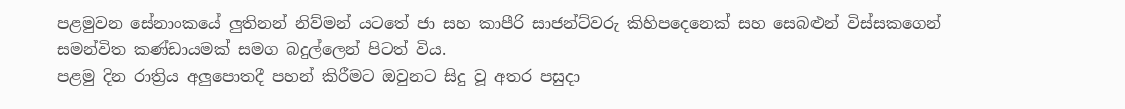පළමුවන සේනාංකයේ ලුතිනන් නිව්මන් යටතේ ජා සහ කාපීරි සාජන්ට්වරු කිහිපදෙනෙක් සහ සෙබළුන් විස්සකගෙන් සමන්විත කණ්ඩායමක් සමග බදුල්ලෙන් පිටත් විය.
පළමු දින රාත්‍රිය අලුපොතදී පහන් කිරීමට ඔවුනට සිදු වූ අතර පසුදා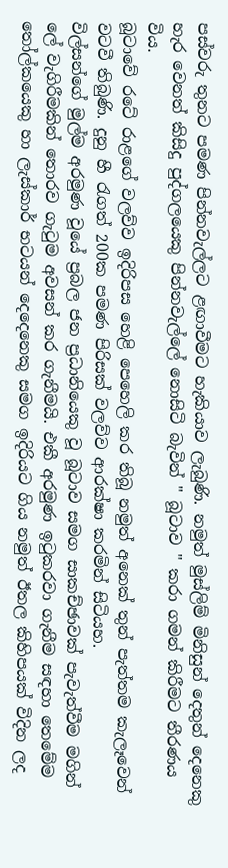පස්වරු තුනට පමණ පින්නවැල්ලට ළඟාවීමට හැකියාව ලැබුණි. නමුත් මුස්ලිම් මිනිසුන් දෙතුන් දෙනෙකු හැර වෙනත් කිසිදු පුද්ගලයෙකු පින්නවැල්ලේ නොසිටි බැවින් " බූටාව " කරා ගමන් කිරීමට තීරණය විය.
බූටාවේ රටේ රාළගේ වලව්ව ඉදිරිපස හෙළි පෙහෙලි කර තිබූ නමුත් අනෙක් තුන් පැත්තම කැලෑවෙන් වටවී තිබුණි. දුනු හී රැගත් 200ක පමණ පිරිසක් වලව්ව ආරක්ෂා කරමින් සිටියහ.
විල්සන්ගේ මුල්ම අරමුණ වූයේ ප්‍රබල ජන ප්‍රධානියෙකු වූ බූටාව සමග සාකච්ඡාවක් පැවැත්වීම මගින් ලේ වැගිරීමකින් තොරව ගැටුම අවසන් කර ගැනීමයි. එකී අරමුණ ඉටුකරවා ගැනීම සඳහා තෙමේම තෝල්කයෙකු හා ලැස්කාර් භටයන් දෙදෙනෙකු සමග ඉදිරියට ගිය නමුත් ඊතල කිහිපයක් විදින ලද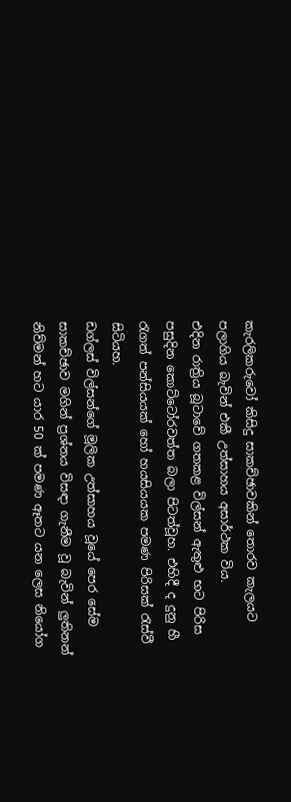කැරලිකරුවෝ කිසිදු සාකච්ඡාවකින් තොරව කැලයට පලාගිය බැවින් එකී උත්සාහය අසාර්ථක විය.
එදින රාත්‍රිය බූටාවේ ගතකළ විල්සන් ඇතුළු භට පිරිස පසුදින කොට්ටෝරවත්ත බලා පිටත්වූහ. එහිදී ද දුනු හී රැගත් පන්සියයක් හෝ හයසියයක පමණ පිරිසක් රැස්වී සිටියහ.
ඩග්ලස් විල්සන්ගේ මූලික උත්සාහය වූයේ පෙර සේම සාකච්ඡාව මගින් ප්‍රශ්නය විසඳා ගැනීම වූ බැවින් ලුතිනන් නිව්මන් හට යාර 50 ක් පමණ ඈතට යන ලෙස නියෝග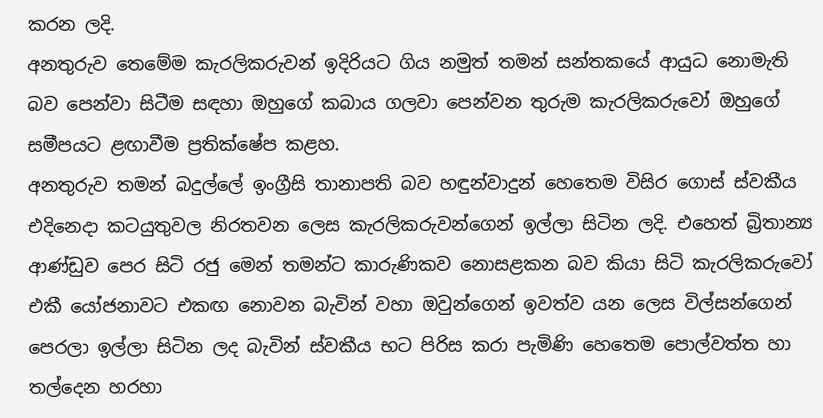කරන ලදි.
අනතුරුව තෙමේම කැරලිකරුවන් ඉදිරියට ගිය නමුත් තමන් සන්තකයේ ආයුධ නොමැති බව පෙන්වා සිටීම සඳහා ඔහුගේ කබාය ගලවා පෙන්වන තුරුම කැරලිකරුවෝ ඔහුගේ සමීපයට ළඟාවීම ප්‍රතික්ෂේප කළහ.
අනතුරුව තමන් බදුල්ලේ ඉංග්‍රීසි තානාපති බව හඳුන්වාදුන් හෙතෙම විසිර ගොස් ස්වකීය එදිනෙදා කටයුතුවල නිරතවන ලෙස කැරලිකරුවන්ගෙන් ඉල්ලා සිටින ලදි. එහෙත් බ්‍රිතාන්‍ය ආණ්ඩුව පෙර සිටි රජු මෙන් තමන්ට කාරුණිකව නොසළකන බව කියා සිටි කැරලිකරුවෝ එකී යෝජනාවට එකඟ නොවන බැවින් වහා ඔවුන්ගෙන් ඉවත්ව යන ලෙස විල්සන්ගෙන් පෙරලා ඉල්ලා සිටින ලද බැවින් ස්වකීය භට පිරිස කරා පැමිණි හෙතෙම පොල්වත්ත හා තල්දෙන හරහා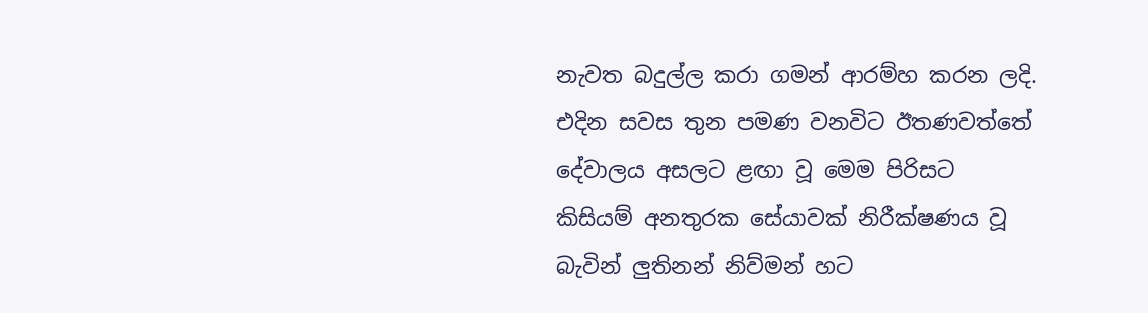නැවත බදුල්ල කරා ගමන් ආරම්හ කරන ලදි.
එදින සවස තුන පමණ වනවිට ඊතණවත්තේ දේවාලය අසලට ළඟා වූ මෙම පිරිසට කිසියම් අනතුරක සේයාවක් නිරීක්ෂණය වූ බැවින් ලුතිනන් නිව්මන් හට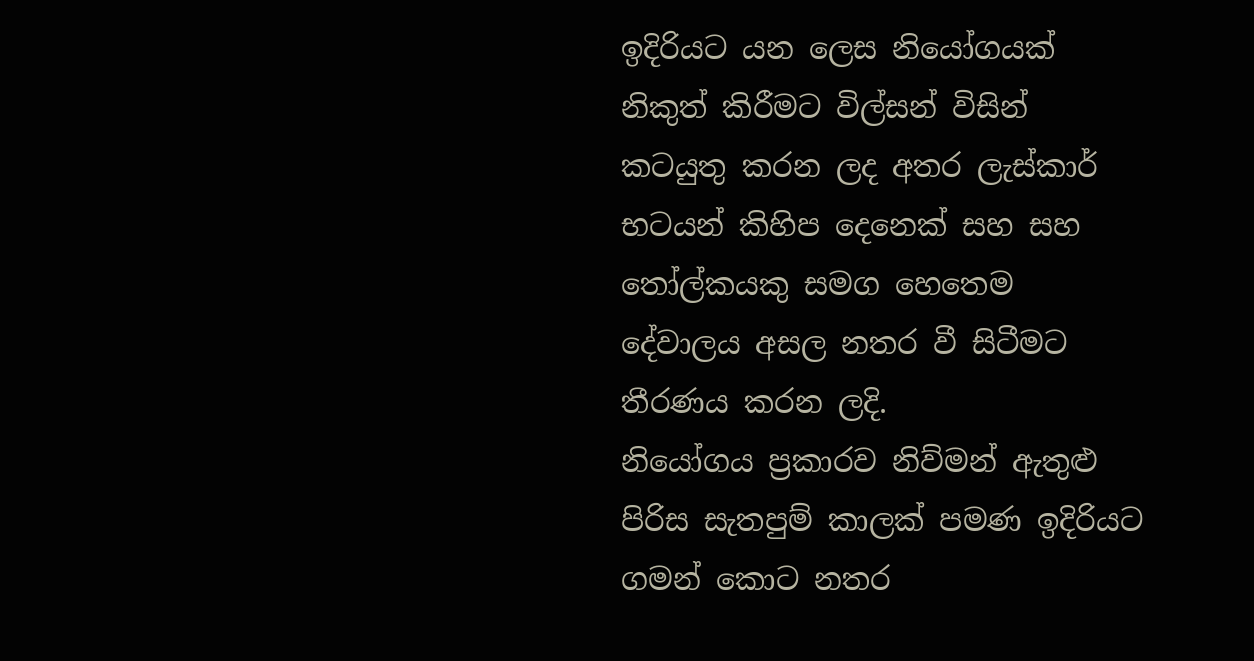ඉදිරියට යන ලෙස නියෝගයක් නිකුත් කිරීමට විල්සන් විසින් කටයුතු කරන ලද අතර ලැස්කාර් භටයන් කිහිප දෙනෙක් සහ සහ තෝල්කයකු සමග හෙතෙම දේවාලය අසල නතර වී සිටීමට තීරණය කරන ලදි.
නියෝගය ප්‍රකාරව නිව්මන් ඇතුළු පිරිස සැතපුම් කාලක් පමණ ඉදිරියට ගමන් කොට නතර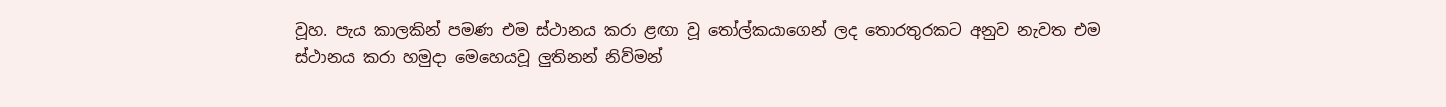වූහ. පැය කාලකින් පමණ එම ස්ථානය කරා ළඟා වූ තෝල්කයාගෙන් ලද තොරතුරකට අනුව නැවත එම ස්ථානය කරා හමුදා මෙහෙයවූ ලුතිනන් නිව්මන්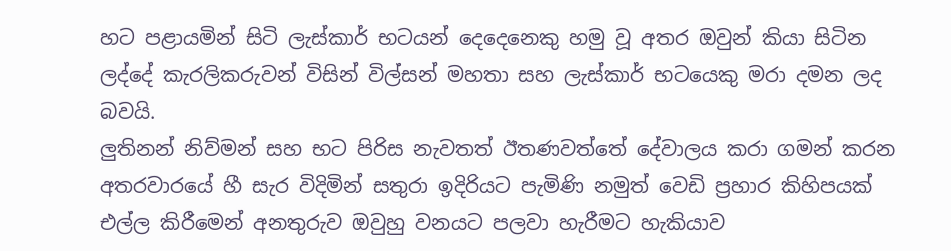හට පළායමින් සිටි ලැස්කාර් භටයන් දෙදෙනෙකු හමු වූ අතර ඔවුන් කියා සිටින ලද්දේ කැරලිකරුවන් විසින් විල්සන් මහතා සහ ලැස්කාර් භටයෙකු මරා දමන ලද බවයි.
ලුතිනන් නිව්මන් සහ භට පිරිස නැවතත් ඊතණවත්තේ දේවාලය කරා ගමන් කරන අතරවාරයේ හී සැර විදිමින් සතුරා ඉදිරියට පැමිණි නමුත් වෙඩි ප්‍රහාර කිහිපයක් එල්ල කිරීමෙන් අනතුරුව ඔවුහු වනයට පලවා හැරීමට හැකියාව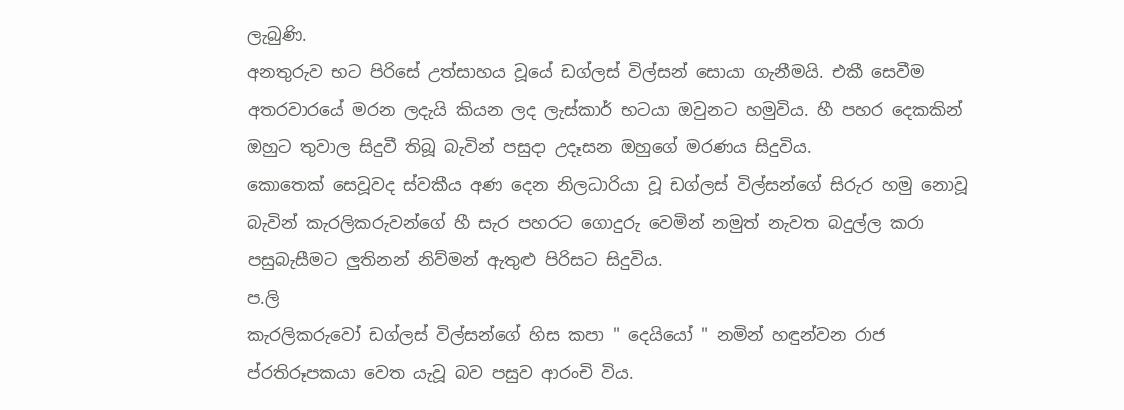ලැබුණි.
අනතුරුව භට පිරිසේ උත්සාහය වූයේ ඩග්ලස් විල්සන් සොයා ගැනීමයි. එකී සෙවීම අතරවාරයේ මරන ලදැයි කියන ලද ලැස්කාර් භටයා ඔවුනට හමුවිය. හී පහර දෙකකින් ඔහුට තුවාල සිදුවී තිබූ බැවින් පසුදා උදෑසන ඔහුගේ මරණය සිදුවිය.
කොතෙක් සෙවූවද ස්වකීය අණ දෙන නිලධාරියා වූ ඩග්ලස් විල්සන්ගේ සිරුර හමු නොවූ බැවින් කැරලිකරුවන්ගේ හී සැර පහරට ගොදුරු වෙමින් නමුත් නැවත බදුල්ල කරා පසුබැසීමට ලුතිනන් නිව්මන් ඇතුළු පිරිසට සිදුවිය.
ප.ලි
කැරලිකරුවෝ ඩග්ලස් විල්සන්ගේ හිස කපා " දෙයියෝ " නමින් හඳුන්වන රාජ ප්රතිරූපකයා වෙත යැවූ බව පසුව ආරංචි විය.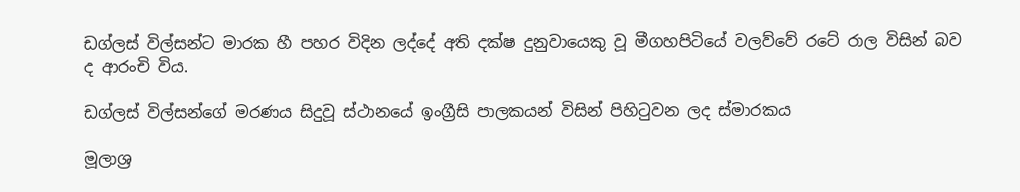ඩග්ලස් විල්සන්ට මාරක හී පහර විදින ලද්දේ අති දක්ෂ දුනුවායෙකු වූ මීගහපිටියේ වලව්වේ රටේ රාල විසින් බව ද ආරංචි විය.

ඩග්ලස් විල්සන්ගේ මරණය සිදුවූ ස්ථානයේ ඉංග්‍රීසි පාලකයන් විසින් පිහිටුවන ලද ස්මාරකය

මූලාශ්‍ර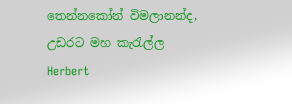තෙන්නකෝන් විමලානන්ද, උඩරට මහ කැරැල්ල
Herbert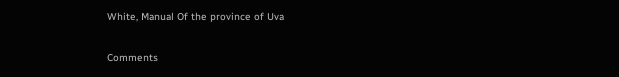White, Manual Of the province of Uva

Comments